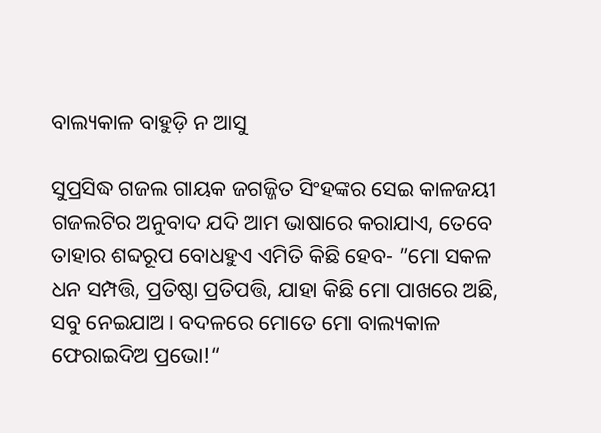ବାଲ୍ୟକାଳ ବାହୁଡ଼ି ନ ଆସୁ

ସୁପ୍ରସିଦ୍ଧ ଗଜଲ ଗାୟକ ଜଗଜ୍ଜିତ ସିଂହଙ୍କର ସେଇ କାଳଜୟୀ ଗଜଲଟିର ଅନୁବାଦ ଯଦି ଆମ ଭାଷାରେ କରାଯାଏ, ତେବେ ତାହାର ଶବ୍ଦରୂପ ବୋଧହୁଏ ଏମିତି କିଛି ହେବ- ”ମୋ ସକଳ ଧନ ସମ୍ପତ୍ତି, ପ୍ରତିଷ୍ଠା ପ୍ରତିପତ୍ତି, ଯାହା କିଛି ମୋ ପାଖରେ ଅଛି, ସବୁ ନେଇଯାଅ। ବଦଳରେ ମୋତେ ମୋ ବାଲ୍ୟକାଳ ଫେରାଇଦିଅ ପ୍ରଭୋ!“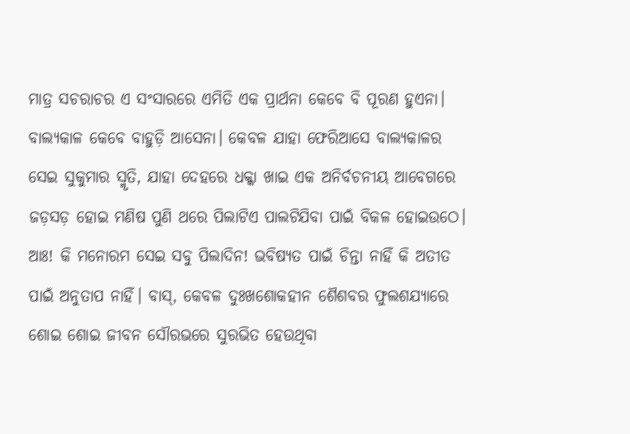ମାତ୍ର ସଚରାଚର ଏ ସଂସାରରେ ଏମିତି ଏକ ପ୍ରାର୍ଥନା କେବେ ବି ପୂରଣ ହୁଏନା। ବାଲ୍ୟକାଳ କେବେ ବାହୁଡ଼ି ଆସେନା। କେବଳ ଯାହା ଫେରିଆସେ ବାଲ୍ୟକାଳର ସେଇ ସୁକୁମାର ସ୍ମୃତି, ଯାହା ଦେହରେ ଧକ୍କା ଖାଇ ଏକ ଅନିର୍ବଚନୀୟ ଆବେଗରେ ଜଡ଼ସଡ଼ ହୋଇ ମଣିଷ ପୁଣି ଥରେ ପିଲାଟିଏ ପାଲଟିଯିବା ପାଇଁ ବିକଳ ହୋଇଉଠେ। ଆଃ! କି ମନୋରମ ସେଇ ସବୁ ପିଲାଦିନ! ଭବିଷ୍ୟତ ପାଇଁ ଚିନ୍ତା ନାହିଁ କି ଅତୀତ ପାଇଁ ଅନୁତାପ ନାହିଁ। ବାସ୍‌, କେବଳ ଦୁଃଖଶୋକହୀନ ଶୈଶବର ଫୁଲଶଯ୍ୟାରେ ଶୋଇ ଶୋଇ ଜୀବନ ସୌରଭରେ ସୁରଭିତ ହେଉଥିବା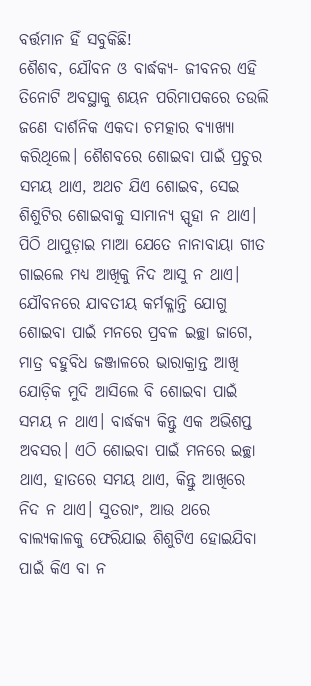ବର୍ତ୍ତମାନ ହିଁ ସବୁକିଛି!
ଶୈଶବ, ଯୌବନ ଓ ବାର୍ଦ୍ଧକ୍ୟ- ଜୀବନର ଏହି ତିନୋଟି ଅବସ୍ଥାକୁ ଶୟନ ପରିମାପକରେ ତଉଲି ଜଣେ ଦାର୍ଶନିକ ଏକଦା ଚମତ୍କାର ବ୍ୟାଖ୍ୟା କରିଥିଲେ। ଶୈଶବରେ ଶୋଇବା ପାଇଁ ପ୍ରଚୁର ସମୟ ଥାଏ, ଅଥଚ ଯିଏ ଶୋଇବ, ସେଇ ଶିଶୁଟିର ଶୋଇବାକୁ ସାମାନ୍ୟ ସ୍ପୃହା ନ ଥାଏ। ପିଠି ଥାପୁଡ଼ାଇ ମାଆ ଯେତେ ନାନାବାୟା ଗୀତ ଗାଇଲେ ମଧ୍ୟ ଆଖିକୁ ନିଦ ଆସୁ ନ ଥାଏ। ଯୌବନରେ ଯାବତୀୟ କର୍ମକ୍ଳାନ୍ତି ଯୋଗୁ ଶୋଇବା ପାଇଁ ମନରେ ପ୍ରବଳ ଇଚ୍ଛା ଜାଗେ, ମାତ୍ର ବହୁବିଧ ଜଞ୍ଜାଳରେ ଭାରାକ୍ରାନ୍ତ ଆଖି ଯୋଡ଼ିକ ମୁଦି ଆସିଲେ ବି ଶୋଇବା ପାଇଁ ସମୟ ନ ଥାଏ। ବାର୍ଦ୍ଧକ୍ୟ କିନ୍ତୁ ଏକ ଅଭିଶପ୍ତ ଅବସର। ଏଠି ଶୋଇବା ପାଇଁ ମନରେ ଇଚ୍ଛା ଥାଏ, ହାତରେ ସମୟ ଥାଏ, କିନ୍ତୁ ଆଖିରେ ନିଦ ନ ଥାଏ। ସୁତରାଂ, ଆଉ ଥରେ ବାଲ୍ୟକାଳକୁ ଫେରିଯାଇ ଶିଶୁଟିଏ ହୋଇଯିବା ପାଇଁ କିଏ ବା ନ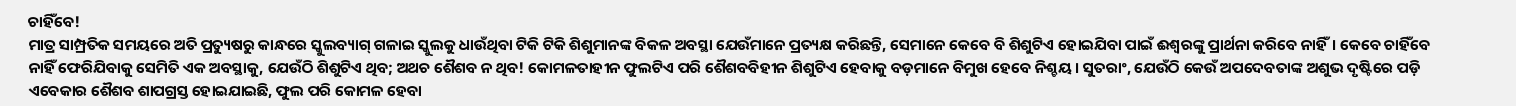ଚାହିଁବେ!
ମାତ୍ର ସାମ୍ପ୍ରତିକ ସମୟରେ ଅତି ପ୍ରତ୍ୟୁଷରୁ କାନ୍ଧରେ ସ୍କୁଲବ୍ୟାଗ୍‌ ଗଳାଇ ସ୍କୁଲକୁ ଧାଉଁଥିବା ଟିକି ଟିକି ଶିଶୁମାନଙ୍କ ବିକଳ ଅବସ୍ଥା ଯେଉଁମାନେ ପ୍ରତ୍ୟକ୍ଷ କରିଛନ୍ତି, ସେମାନେ କେବେ ବି ଶିଶୁଟିଏ ହୋଇଯିବା ପାଇଁ ଈଶ୍ୱରଙ୍କୁ ପ୍ରାର୍ଥନା କରିବେ ନାହିଁ। କେବେ ଚାହିଁବେ ନାହିଁ ଫେରିଯିବାକୁ ସେମିତି ଏକ ଅବସ୍ଥାକୁ, ଯେଉଁଠି ଶିଶୁଟିଏ ଥିବ; ଅଥଚ ଶୈଶବ ନ ଥିବ! କୋମଳତାହୀନ ଫୁଲଟିଏ ପରି ଶୈଶବବିହୀନ ଶିଶୁଟିଏ ହେବାକୁ ବଡ଼ମାନେ ବିମୁଖ ହେବେ ନିଶ୍ଚୟ। ସୁତରାଂ, ଯେଉଁଠି କେଉଁ ଅପଦେବତାଙ୍କ ଅଶୁଭ ଦୃଷ୍ଟିରେ ପଡ଼ି ଏବେକାର ଶୈଶବ ଶାପଗ୍ରସ୍ତ ହୋଇଯାଇଛି, ଫୁଲ ପରି କୋମଳ ହେବା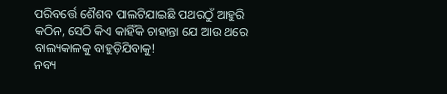ପରିବର୍ତ୍ତେ ଶୈଶବ ପାଲଟିଯାଇଛି ପଥରଠୁଁ ଆହୁରି କଠିନ, ସେଠି କିଏ କାହିଁକି ଚାହାନ୍ତା ଯେ ଆଉ ଥରେ ବାଲ୍ୟକାଳକୁ ବାହୁଡ଼ିଯିବାକୁ!
ନବ୍ୟ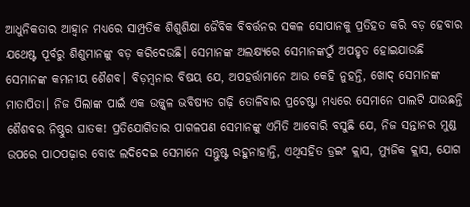ଆଧୁନିକତାର ଆହ୍ବାନ ମଧ୍ୟରେ ସାମ୍ପ୍ରତିକ ଶିଶୁଶିକ୍ଷା ଜୈବିକ ବିବର୍ତ୍ତନର ସକଳ ସୋପାନକୁ ପ୍ରତିହତ କରି ବଡ଼ ହେବାର ଯଥେଷ୍ଟ ପୂର୍ବରୁ ଶିଶୁମାନଙ୍କୁ ବଡ଼ କରିଦେଉଛି। ସେମାନଙ୍କ ଅଲକ୍ଷ୍ୟରେ ସେମାନଙ୍କଠୁଁ ଅପହୃତ ହୋଇଯାଉଛି ସେମାନଙ୍କ କମନୀୟ ଶୈଶବ। ବିଡ଼ମ୍ବନାର ବିଷୟ ଯେ, ଅପହର୍ତ୍ତାମାନେ ଆଉ କେହି ନୁହନ୍ତି, ଖୋଦ୍‌ ସେମାନଙ୍କ ମାତାପିତା। ନିଜ ପିଲାଙ୍କ ପାଇଁ ଏକ ଉଜ୍ଜ୍ୱଳ ଭବିଷ୍ୟତ ଗଢ଼ି ତୋଳିବାର ପ୍ରଚେଷ୍ଟା ମଧ୍ୟରେ ସେମାନେ ପାଲଟି ଯାଉଛନ୍ତି ଶୈଶବର ନିଷ୍ଠୁର ଘାତକ! ପ୍ରତିଯୋଗିତାର ପାଗଳପଣ ସେମାନଙ୍କୁ ଏମିତି ଆବୋରି ବସୁଛି ଯେ, ନିଜ ସନ୍ତାନର ମୁଣ୍ଡ ଉପରେ ପାଠପଢ଼ାର ବୋଝ ଲଦିଦେଇ ସେମାନେ ସନ୍ତୁଷ୍ଟ ରହୁନାହାନ୍ତି, ଏଥିସହିତ ଡ୍ରଇଂ କ୍ଲାସ, ମ୍ୟୁଜିକ କ୍ଲାସ, ଯୋଗ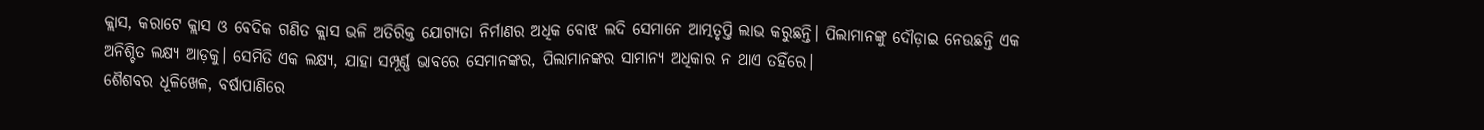କ୍ଲାସ, କରାଟେ କ୍ଲାସ ଓ ବେଦିକ ଗଣିତ କ୍ଲାସ ଭଳି ଅତିରିକ୍ତ ଯୋଗ୍ୟତା ନିର୍ମାଣର ଅଧିକ ବୋଝ ଲଦି ସେମାନେ ଆତ୍ମତୃପ୍ତି ଲାଭ କରୁଛନ୍ତି। ପିଲାମାନଙ୍କୁ ଦୌଡ଼ାଇ ନେଉଛନ୍ତି ଏକ ଅନିଶ୍ଚିତ ଲକ୍ଷ୍ୟ ଆଡ଼କୁ। ସେମିତି ଏକ ଲକ୍ଷ୍ୟ, ଯାହା ସମ୍ପୂର୍ଣ୍ଣ ଭାବରେ ସେମାନଙ୍କର, ପିଲାମାନଙ୍କର ସାମାନ୍ୟ ଅଧିକାର ନ ଥାଏ ତହିଁରେ।
ଶୈଶବର ଧୂଳିଖେଳ, ବର୍ଷାପାଣିରେ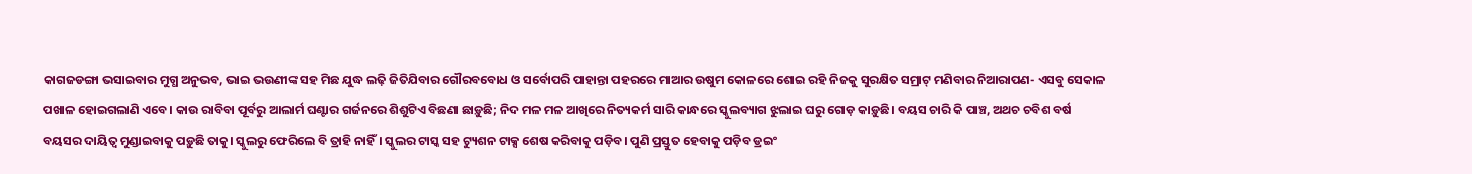କାଗଜଡଙ୍ଗା ଭସାଇବାର ମୁଗ୍ଧ ଅନୁଭବ, ଭାଇ ଭଉଣୀଙ୍କ ସହ ମିଛ ଯୁଦ୍ଧ ଲଢ଼ି ଜିତିଯିବାର ଗୌରବବୋଧ ଓ ସର୍ବୋପରି ପାହାନ୍ତା ପହରରେ ମାଆର ଉଷୁମ କୋଳରେ ଶୋଇ ରହି ନିଜକୁ ସୁରକ୍ଷିତ ସମ୍ରାଟ୍‌ ମଣିବାର ନିଆରାପଣ- ଏସବୁ ସେକାଳ ପଖାଳ ହୋଇଗଲାଣି ଏବେ। କାଉ ରାବିବା ପୂର୍ବରୁ ଆଲାର୍ମ ଘଣ୍ଟାର ଗର୍ଜନରେ ଶିଶୁଟିଏ ବିଛଣା ଛାଡ଼ୁଛି; ନିଦ ମଳ ମଳ ଆଖିରେ ନିତ୍ୟକର୍ମ ସାରି କାନ୍ଧରେ ସ୍କୁଲବ୍ୟାଗ ଝୁଲାଇ ଘରୁ ଗୋଡ଼ କାଡ଼ୁଛି। ବୟସ ଚାରି କି ପାଞ୍ଚ, ଅଥଚ ଚବିଶ ବର୍ଷ ବୟସର ଦାୟିତ୍ୱ ମୁଣ୍ଡାଇବାକୁ ପଡ଼ୁଛି ତାକୁ। ସ୍କୁଲରୁ ଫେରିଲେ ବି ତ୍ରାହି ନାହିଁ। ସ୍କୁଲର ଟାସ୍କ ସହ ଟ୍ୟୁଶନ ଟାକ୍ସ ଶେଷ କରିବାକୁ ପଡ଼ିବ। ପୁଣି ପ୍ରସ୍ତୁତ ହେବାକୁ ପଡ଼ିବ ଡ୍ରଇଂ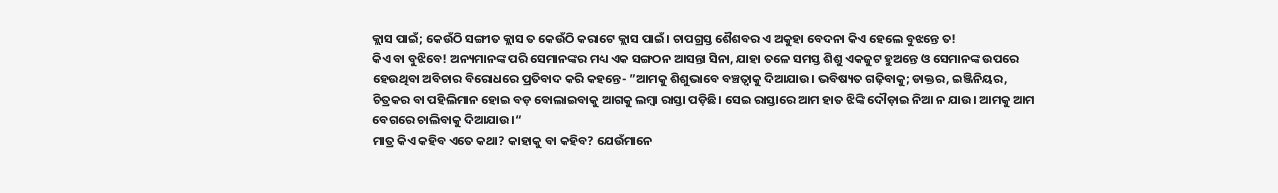କ୍ଲାସ ପାଇଁ; କେଉଁଠି ସଙ୍ଗୀତ କ୍ଲାସ ତ କେଉଁଠି କରାଟେ କ୍ଲାସ ପାଇଁ। ଚାପଗ୍ରସ୍ତ ଶୈଶବର ଏ ଅକୁହା ବେଦନା କିଏ ହେଲେ ବୁଝନ୍ତେ ତ!
କିଏ ବା ବୁଝିବେ! ଅନ୍ୟମାନଙ୍କ ପରି ସେମାନଙ୍କର ମଧ୍ୟ ଏକ ସଙ୍ଗଠନ ଆସନ୍ତା ସିନା, ଯାହା ତଳେ ସମସ୍ତ ଶିଶୁ ଏକଜୁଟ ହୁଅନ୍ତେ ଓ ସେମାନଙ୍କ ଉପରେ ହେଉଥିବା ଅବିଚାର ବିରୋଧରେ ପ୍ରତିବାଦ କରି କହନ୍ତେ- ”ଆମକୁ ଶିଶୁଭାବେ ବଞ୍ଚତ୍ବାକୁ ଦିଆଯାଉ। ଭବିଷ୍ୟତ ଗଢ଼ିବାକୁ; ଡାକ୍ତର, ଇଞ୍ଜିନିୟର, ଚିତ୍ରକର ବା ପହିଲିମାନ ହୋଇ ବଡ଼ ବୋଲାଇବାକୁ ଆଗକୁ ଲମ୍ବା ରାସ୍ତା ପଡ଼ିଛି। ସେଇ ରାସ୍ତାରେ ଆମ ହାତ ଝିଙ୍କି ଦୌଡ଼ାଇ ନିଆ ନ ଯାଉ। ଆମକୁ ଆମ ବେଗରେ ଚାଲିବାକୁ ଦିଆଯାଉ।“
ମାତ୍ର କିଏ କହିବ ଏତେ କଥା? କାହାକୁ ବା କହିବ? ଯେଉଁମାନେ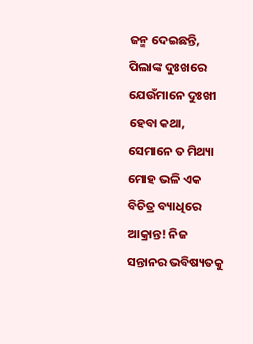ଜନ୍ମ ଦେଇଛନ୍ତି, ପିଲାଙ୍କ ଦୁଃଖରେ ଯେଉଁମାନେ ଦୁଃଖୀ ହେବା କଥା, ସେମାନେ ତ ମିଥ୍ୟା ମୋହ ଭଳି ଏକ ବିଚିତ୍ର ବ୍ୟାଧିରେ ଆକ୍ରାନ୍ତ! ନିଜ ସନ୍ତାନର ଭବିଷ୍ୟତକୁ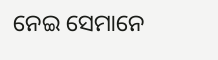ନେଇ ସେମାନେ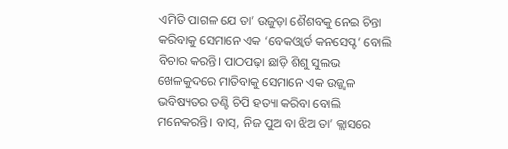ଏମିତି ପାଗଳ ଯେ ତା’ ଉଜୁଡ଼ା ଶୈଶବକୁ ନେଇ ଚିନ୍ତା କରିବାକୁ ସେମାନେ ଏକ ‘ବେକଓ୍ବାର୍ଡ କନସେପ୍ଟ’ ବୋଲି ବିଚାର କରନ୍ତି। ପାଠପଢ଼ା ଛାଡ଼ି ଶିଶୁ ସୁଲଭ ଖେଳକୁଦରେ ମାତିବାକୁ ସେମାନେ ଏକ ଉଜ୍ଜ୍ୱଳ ଭବିଷ୍ୟତର ତଣ୍ଟି ଚିପି ହତ୍ୟା କରିବା ବୋଲି ମନେକରନ୍ତି। ବାସ୍‌, ନିଜ ପୁଅ ବା ଝିଅ ତା’ କ୍ଲାସରେ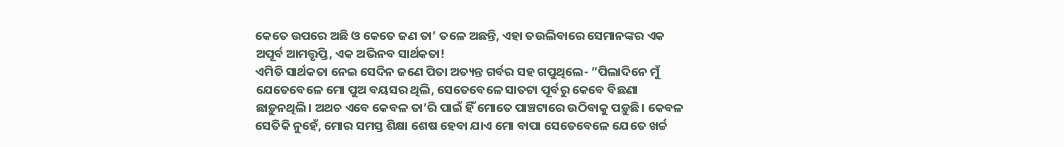କେତେ ଉପରେ ଅଛି ଓ କେତେ ଜଣ ତା’ ତଳେ ଅଛନ୍ତି, ଏହା ତଉଲିବାରେ ସେମାନଙ୍କର ଏକ ଅପୂର୍ବ ଆମତ୍ତୃପ୍ତି, ଏକ ଅଭିନବ ସାର୍ଥକତା!
ଏମିତି ସାର୍ଥକତା ନେଇ ସେଦିନ ଜଣେ ପିତା ଅତ୍ୟନ୍ତ ଗର୍ବର ସହ ଗପୁଥିଲେ- ”ପିଲାଦିନେ ମୁଁ ଯେତେବେଳେ ମୋ ପୁଅ ବୟସର ଥିଲି, ସେତେବେଳେ ସାତଟା ପୂର୍ବରୁ କେବେ ବିଛଣା ଛାଡ଼ୁନଥିଲି। ଅଥଚ ଏବେ କେବଳ ତା’ରି ପାଇଁ ହିଁ ମୋତେ ପାଞ୍ଚଟାରେ ଉଠିବାକୁ ପଡ଼ୁଛି। କେବଳ ସେତିକି ନୁହେଁ, ମୋର ସମସ୍ତ ଶିକ୍ଷା ଶେଷ ହେବା ଯାଏ ମୋ ବାପା ସେତେବେଳେ ଯେତେ ଖର୍ଚ୍ଚ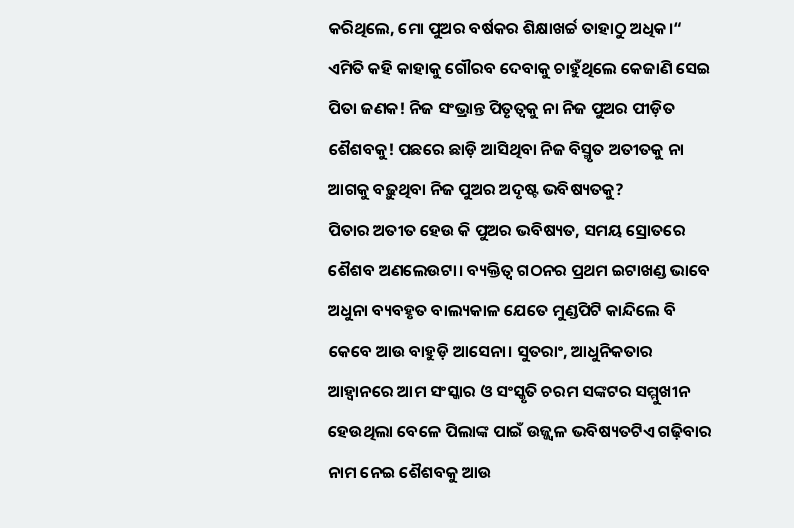କରିଥିଲେ, ମୋ ପୁଅର ବର୍ଷକର ଶିକ୍ଷାଖର୍ଚ୍ଚ ତାହାଠୁ ଅଧିକ।“ ଏମିତି କହି କାହାକୁ ଗୌରବ ଦେବାକୁ ଚାହୁଁଥିଲେ କେଜାଣି ସେଇ ପିତା ଜଣକ! ନିଜ ସଂଭ୍ରାନ୍ତ ପିତୃତ୍ୱକୁ ନା ନିଜ ପୁଅର ପୀଡ଼ିତ ଶୈଶବକୁ! ପଛରେ ଛାଡ଼ି ଆସିଥିବା ନିଜ ବିସ୍ମୃତ ଅତୀତକୁ ନା ଆଗକୁ ବଢ଼ୁଥିବା ନିଜ ପୁଅର ଅଦୃଷ୍ଟ ଭବିଷ୍ୟତକୁ?
ପିତାର ଅତୀତ ହେଉ କି ପୁଅର ଭବିଷ୍ୟତ, ସମୟ ସ୍ରୋତରେ ଶୈଶବ ଅଣଲେଉଟା। ବ୍ୟକ୍ତିତ୍ୱ ଗଠନର ପ୍ରଥମ ଇଟାଖଣ୍ଡ ଭାବେ ଅଧୁନା ବ୍ୟବହୃତ ବାଲ୍ୟକାଳ ଯେତେ ମୁଣ୍ଡପିଟି କାନ୍ଦିଲେ ବି କେବେ ଆଉ ବାହୁଡ଼ି ଆସେନା। ସୁତରାଂ, ଆଧୁନିକତାର ଆହ୍ବାନରେ ଆମ ସଂସ୍କାର ଓ ସଂସ୍କୃତି ଚରମ ସଙ୍କଟର ସମ୍ମୁଖୀନ ହେଉଥିଲା ବେଳେ ପିଲାଙ୍କ ପାଇଁ ଉଜ୍ଜ୍ୱଳ ଭବିଷ୍ୟତଟିଏ ଗଢ଼ିବାର ନାମ ନେଇ ଶୈଶବକୁ ଆଉ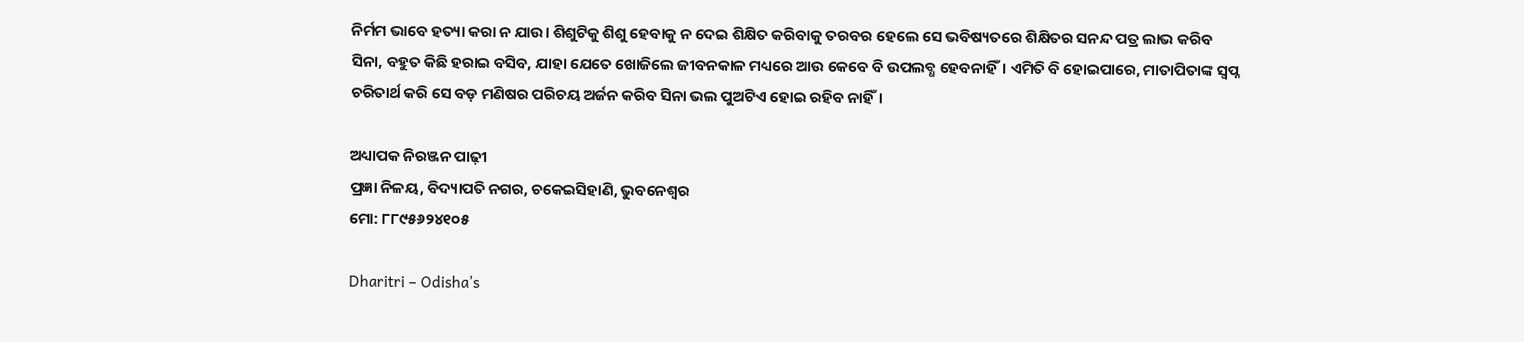ନିର୍ମମ ଭାବେ ହତ୍ୟା କରା ନ ଯାଉ। ଶିଶୁଟିକୁ ଶିଶୁ ହେବାକୁ ନ ଦେଇ ଶିକ୍ଷିତ କରିବାକୁ ତରବର ହେଲେ ସେ ଭବିଷ୍ୟତରେ ଶିକ୍ଷିତର ସନନ୍ଦ ପତ୍ର ଲାଭ କରିବ ସିନା, ବହୁତ କିଛି ହରାଇ ବସିବ, ଯାହା ଯେତେ ଖୋଜିଲେ ଜୀବନକାଳ ମଧ୍ୟରେ ଆଉ କେବେ ବି ଉପଲବ୍ଧ ହେବନାହିଁ। ଏମିତି ବି ହୋଇପାରେ, ମାତାପିତାଙ୍କ ସ୍ବପ୍ନ ଚରିତାର୍ଥ କରି ସେ ବଡ଼ ମଣିଷର ପରିଚୟ ଅର୍ଜନ କରିବ ସିନା ଭଲ ପୁଅଟିଏ ହୋଇ ରହିବ ନାହିଁ।

ଅଧ୍ୟାପକ ନିରଞ୍ଜନ ପାଢ଼ୀ
ପ୍ରଜ୍ଞା ନିଳୟ, ବିଦ୍ୟାପତି ନଗର, ଚକେଇସିହାଣି, ଭୁବନେଶ୍ୱର
ମୋ: ୮୮୯୫୬୨୪୧୦୫

Dharitri – Odisha’s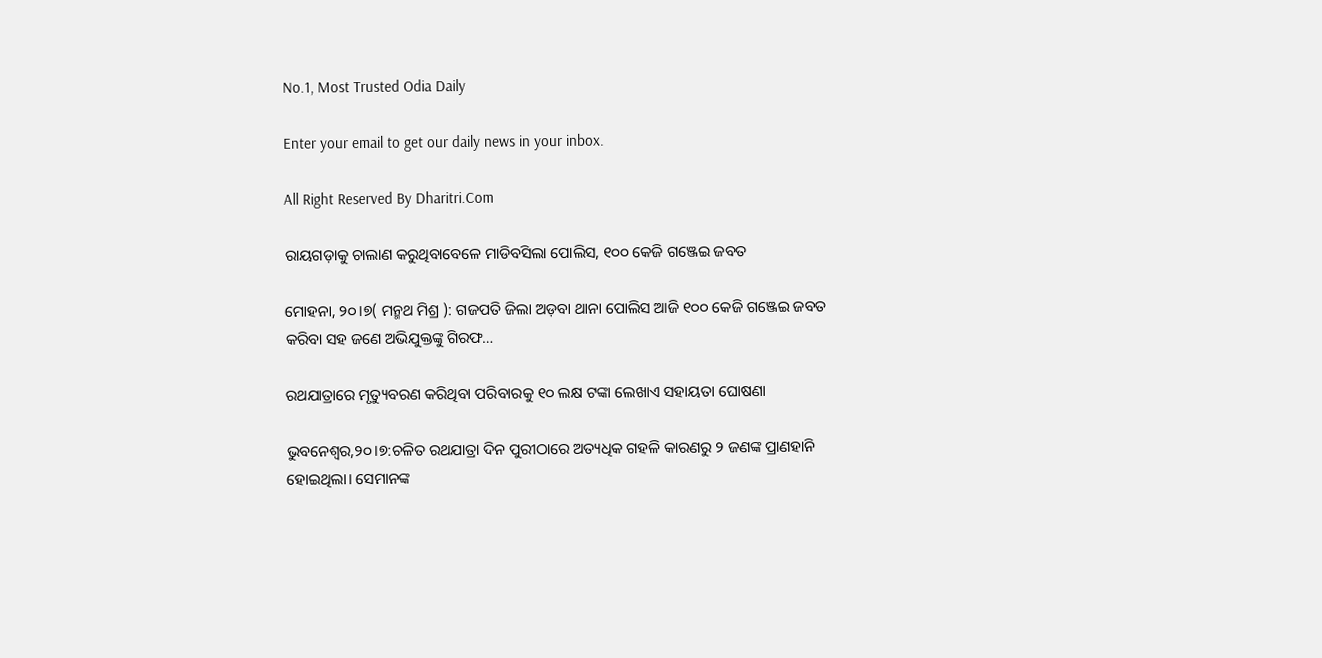No.1, Most Trusted Odia Daily

Enter your email to get our daily news in your inbox.

All Right Reserved By Dharitri.Com

ରାୟଗଡ଼ାକୁ ଚାଲାଣ କରୁଥିବାବେଳେ ମାଡିବସିଲା ପୋଲିସ, ୧୦୦ କେଜି ଗଞ୍ଜେଇ ଜବତ

ମୋହନା, ୨୦।୭( ମନ୍ମଥ ମିଶ୍ର ): ଗଜପତି ଜିଲା ଅଡ଼ବା ଥାନା ପୋଲିସ ଆଜି ୧୦୦ କେଜି ଗଞ୍ଜେଇ ଜବତ କରିବା ସହ ଜଣେ ଅଭିଯୁକ୍ତଙ୍କୁ ଗିରଫ…

ରଥଯାତ୍ରାରେ ମୃତ୍ୟୁବରଣ କରିଥିବା ପରିବାରକୁ ୧୦ ଲକ୍ଷ ଟଙ୍କା ଲେଖାଏ ସହାୟତା ଘୋଷଣା

ଭୁବନେଶ୍ୱର,୨୦।୭:ଚଳିତ ରଥଯାତ୍ରା ଦିନ ପୁରୀଠାରେ ଅତ୍ୟଧିକ ଗହଳି କାରଣରୁ ୨ ଜଣଙ୍କ ପ୍ରାଣହାନି ହୋଇଥିଲା। ସେମାନଙ୍କ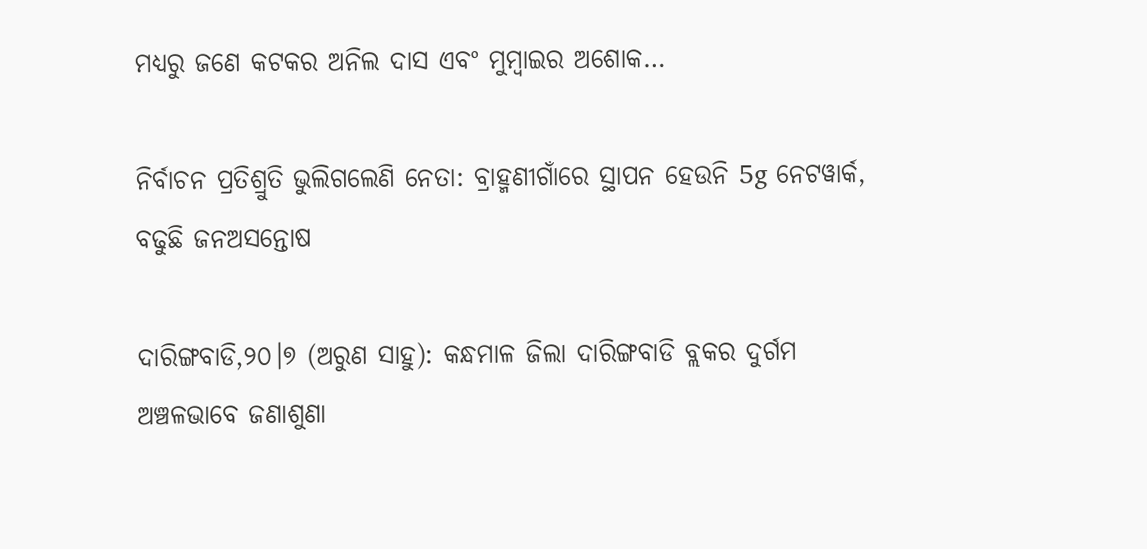ମଧ୍ୟରୁ ଜଣେ କଟକର ଅନିଲ ଦାସ ଏବଂ ମୁମ୍ବାଇର ଅଶୋକ…

ନିର୍ବାଚନ ପ୍ରତିଶ୍ରୁତି ଭୁଲିଗଲେଣି ନେତା: ବ୍ରାହ୍ମଣୀଗାଁରେ ସ୍ଥାପନ ହେଉନି 5g ନେଟୱାର୍କ, ବଢୁଛି ଜନଅସନ୍ତୋଷ

ଦାରିଙ୍ଗବାଡି,୨୦।୭ (ଅରୁଣ ସାହୁ): କନ୍ଧମାଳ ଜିଲା ଦାରିଙ୍ଗବାଡି ବ୍ଲକର ଦୁର୍ଗମ ଅଞ୍ଚଳଭାବେ ଜଣାଶୁଣା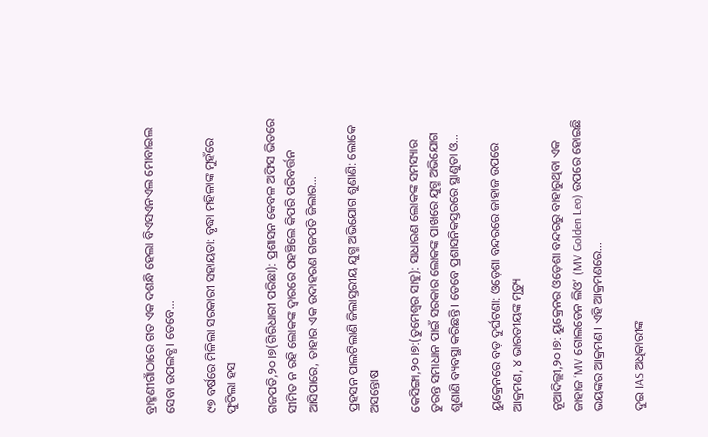ବ୍ରାହ୍ମଣୀଗାଁଠାରେ ଗତ ଏକ ଦଶନ୍ଧି ହେଲା ବିଏସଏନଏଲ ମୋବାଇଲ ସେବା ଉପଲବ୍ଧ। ତେବେ…

୯୭ ବର୍ଷରେ ମିଳିଲା ସରକାରୀ ସହାୟତା: ବୃଦ୍ଧା ମହିଳାଙ୍କ ମୁହଁରେ ଫୁଟିଲା ହସ

ଗଜପତି,୨୦।୭(ଗିରିଧାରୀ ପରିଛା): ପ୍ରଶାସନ କେବଳ ଅଫିସ ଭିତରେ ସୀମିତ ନ ରହି ଲୋକଙ୍କ ଦ୍ୱାରରେ ପହଞ୍ଚିଲେ କିପରି ପରିବର୍ତ୍ତନ ଆସିପାରେ, ତାହାର ଏକ ଉଦାହରଣ ଗଜପତି ଜିଲାର…

ପ୍ରହସନ ପାଲଟିଲାଣି ଜିଲାସ୍ତରୀୟ ଯୁଗ୍ମ ଅଭିଯୋଗ ଶୁଣାଣି: ଲୋକେ ଅସନ୍ତୋଷ

କେସିଙ୍ଗା,୨୦।୭:(ତୁମେଶ୍ୱର ସାହୁ): ସାଧାରଣ ଲୋକଙ୍କ ସମସ୍ୟାର ତୁରନ୍ତ ସମାଧାନ ପାଇଁ ସରକାର ଲୋକଙ୍କ ପାଖରେ ଯୁଗ୍ମ ଅଭିଯୋଗ ଶୁଣାଣି ବ୍ୟବସ୍ଥା କରିଛନ୍ତି। ତେବେ ପ୍ରଶାସନିକସ୍ତରରେ ସ୍ଥାଣୁତା ଓ…

ୟୁକ୍ରେନରେ ବଡ଼ ଦୁର୍ଘଟଣା: ଓଡ଼େଶା ବନ୍ଦରରେ ଜାହାଜ ଉପରେ ଆକ୍ରମଣ, ୪ ଭାରତୀୟଙ୍କ ମୃତ୍ୟୁ

ନୂଆଦିଲ୍ଲୀ,୨୦।୭: ୟୁକ୍ରେନର ଓଡ଼େଶା ବନ୍ଦରରୁ ବାହାରୁଥିବା ଏକ ଜାହାଜ ‘MV ଗୋଲଡେନ ଲିଓ’ (MV Golden Leo) ଉପରେ ହୋଇଛି ଭୟଙ୍କର ଆକ୍ରମଣ। ଏହି ଆକ୍ରମଣରେ…

ଦୁଇ IAS ଅଧିକାରୀଙ୍କ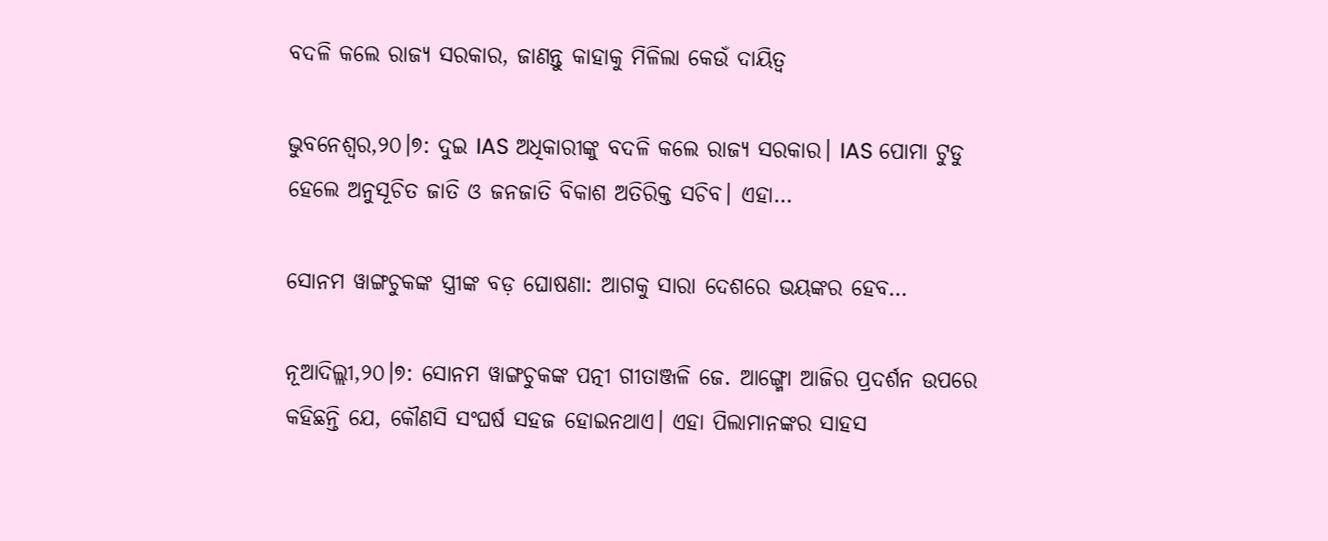ବଦଳି କଲେ ରାଜ୍ୟ ସରକାର, ଜାଣନ୍ତୁ କାହାକୁ ମିଳିଲା କେଉଁ ଦାୟିତ୍ୱ

ଭୁବନେଶ୍ୱର,୨୦।୭: ଦୁଇ IAS ଅଧିକାରୀଙ୍କୁ ବଦଳି କଲେ ରାଜ୍ୟ ସରକାର। IAS ପୋମା ଟୁଡୁ ହେଲେ ଅନୁସୂଚିତ ଜାତି ଓ ଜନଜାତି ବିକାଶ ଅତିରିକ୍ତ ସଚିବ। ଏହା…

ସୋନମ ୱାଙ୍ଗଚୁକଙ୍କ ସ୍ତ୍ରୀଙ୍କ ବଡ଼ ଘୋଷଣା: ଆଗକୁ ସାରା ଦେଶରେ ଭୟଙ୍କର ହେବ…

ନୂଆଦିଲ୍ଲୀ,୨୦।୭: ସୋନମ ୱାଙ୍ଗଚୁକଙ୍କ ପତ୍ନୀ ଗୀତାଞ୍ଜଳି ଜେ. ଆଙ୍ଗ୍ମୋ ଆଜିର ପ୍ରଦର୍ଶନ ଉପରେ କହିଛନ୍ତି ଯେ, କୌଣସି ସଂଘର୍ଷ ସହଜ ହୋଇନଥାଏ। ଏହା ପିଲାମାନଙ୍କର ସାହସ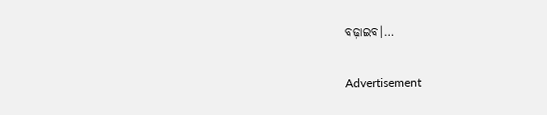ବଢ଼ାଇବ।…

Advertisement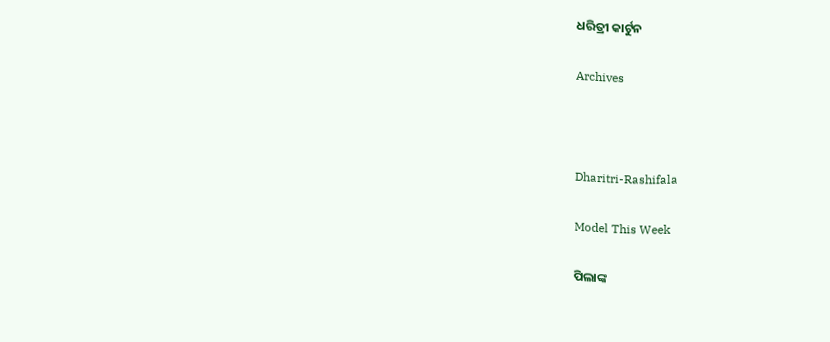ଧରିତ୍ରୀ କାର୍ଟୁନ

Archives



Dharitri-Rashifala

Model This Week

ପିଲାଙ୍କ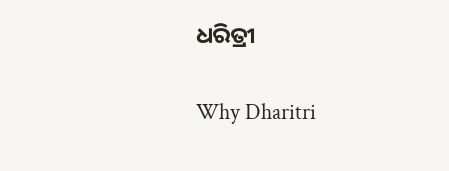ଧରିତ୍ରୀ

Why Dharitri